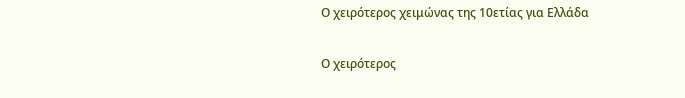Ο χειρότερος χειμώνας της 10ετίας για Ελλάδα

Ο χειρότερος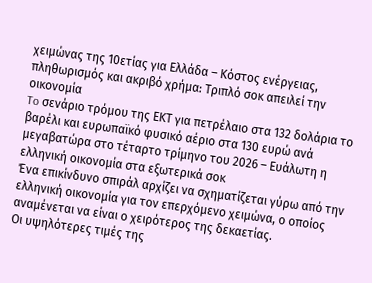χειμώνας της 10ετίας για Ελλάδα – Κόστος ενέργειας, πληθωρισμός και ακριβό χρήμα: Τριπλό σοκ απειλεί την οικονομία
To σενάριο τρόμου της ΕΚΤ για πετρέλαιο στα 132 δολάρια το βαρέλι και ευρωπαϊκό φυσικό αέριο στα 130 ευρώ ανά μεγαβατώρα στο τέταρτο τρίμηνο του 2026 – Ευάλωτη η ελληνική οικονομία στα εξωτερικά σοκ
Ένα επικίνδυνο σπιράλ αρχίζει να σχηματίζεται γύρω από την ελληνική οικονομία για τον επερχόμενο χειμώνα, ο οποίος αναμένεται να είναι ο χειρότερος της δεκαετίας.
Οι υψηλότερες τιμές της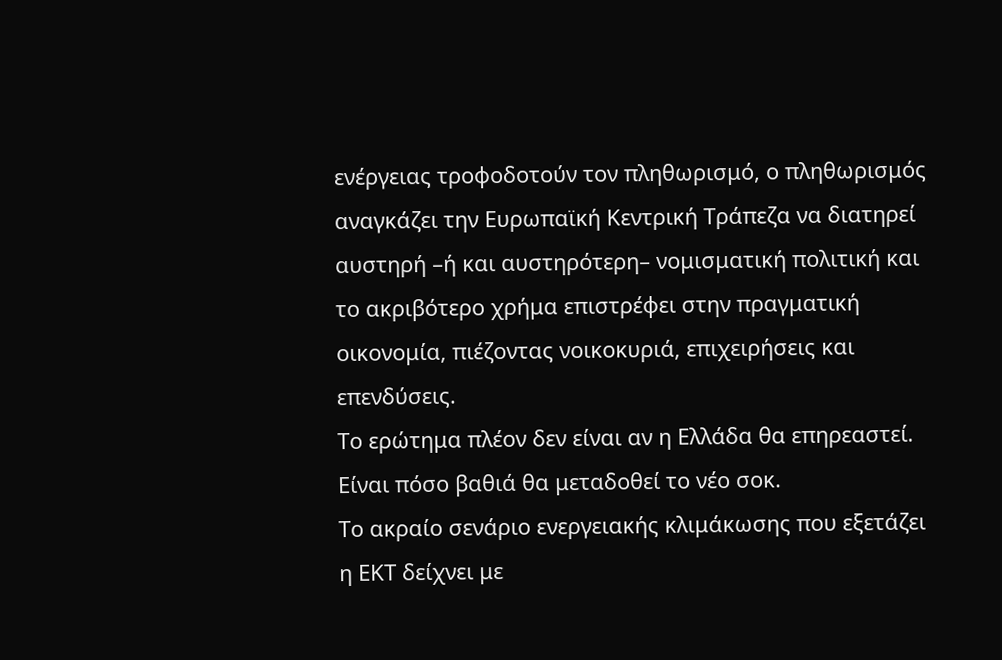ενέργειας τροφοδοτούν τον πληθωρισμό, ο πληθωρισμός αναγκάζει την Ευρωπαϊκή Κεντρική Τράπεζα να διατηρεί αυστηρή –ή και αυστηρότερη– νομισματική πολιτική και το ακριβότερο χρήμα επιστρέφει στην πραγματική οικονομία, πιέζοντας νοικοκυριά, επιχειρήσεις και επενδύσεις.
Το ερώτημα πλέον δεν είναι αν η Ελλάδα θα επηρεαστεί.
Είναι πόσο βαθιά θα μεταδοθεί το νέο σοκ.
Το ακραίο σενάριο ενεργειακής κλιμάκωσης που εξετάζει η ΕΚΤ δείχνει με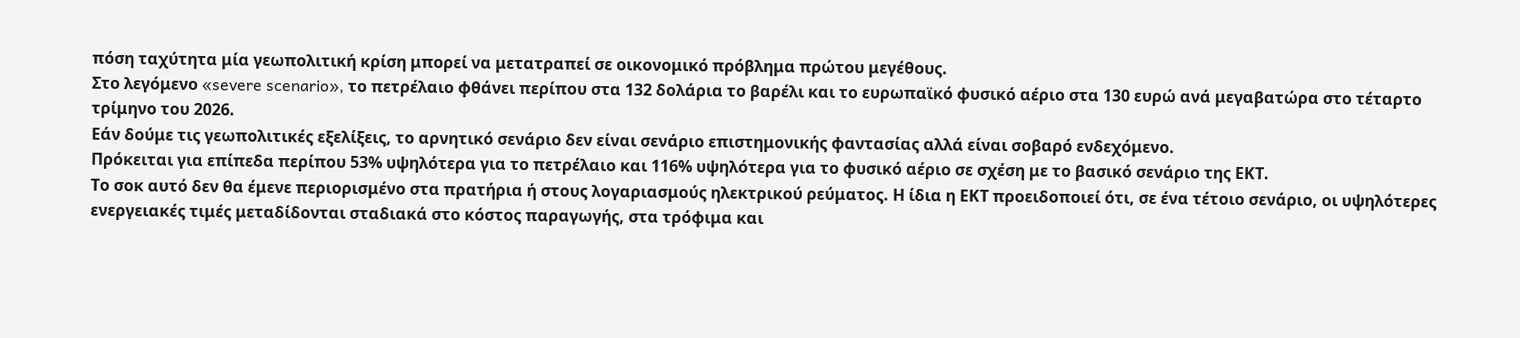πόση ταχύτητα μία γεωπολιτική κρίση μπορεί να μετατραπεί σε οικονομικό πρόβλημα πρώτου μεγέθους.
Στο λεγόμενο «severe scenario», το πετρέλαιο φθάνει περίπου στα 132 δολάρια το βαρέλι και το ευρωπαϊκό φυσικό αέριο στα 130 ευρώ ανά μεγαβατώρα στο τέταρτο τρίμηνο του 2026.
Εάν δούμε τις γεωπολιτικές εξελίξεις, το αρνητικό σενάριο δεν είναι σενάριο επιστημονικής φαντασίας αλλά είναι σοβαρό ενδεχόμενο.
Πρόκειται για επίπεδα περίπου 53% υψηλότερα για το πετρέλαιο και 116% υψηλότερα για το φυσικό αέριο σε σχέση με το βασικό σενάριο της ΕΚΤ.
Το σοκ αυτό δεν θα έμενε περιορισμένο στα πρατήρια ή στους λογαριασμούς ηλεκτρικού ρεύματος. Η ίδια η ΕΚΤ προειδοποιεί ότι, σε ένα τέτοιο σενάριο, οι υψηλότερες ενεργειακές τιμές μεταδίδονται σταδιακά στο κόστος παραγωγής, στα τρόφιμα και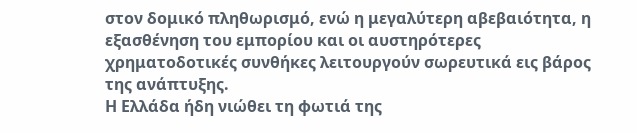στον δομικό πληθωρισμό, ενώ η μεγαλύτερη αβεβαιότητα, η εξασθένηση του εμπορίου και οι αυστηρότερες χρηματοδοτικές συνθήκες λειτουργούν σωρευτικά εις βάρος της ανάπτυξης.
Η Ελλάδα ήδη νιώθει τη φωτιά της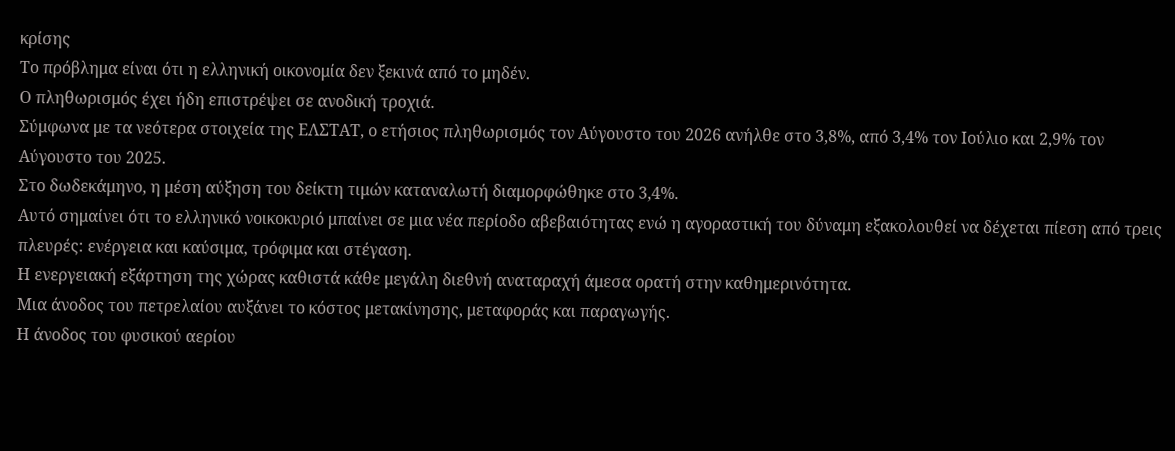κρίσης
Το πρόβλημα είναι ότι η ελληνική οικονομία δεν ξεκινά από το μηδέν.
Ο πληθωρισμός έχει ήδη επιστρέψει σε ανοδική τροχιά.
Σύμφωνα με τα νεότερα στοιχεία της ΕΛΣΤΑΤ, ο ετήσιος πληθωρισμός τον Αύγουστο του 2026 ανήλθε στο 3,8%, από 3,4% τον Ιούλιο και 2,9% τον Αύγουστο του 2025.
Στο δωδεκάμηνο, η μέση αύξηση του δείκτη τιμών καταναλωτή διαμορφώθηκε στο 3,4%.
Αυτό σημαίνει ότι το ελληνικό νοικοκυριό μπαίνει σε μια νέα περίοδο αβεβαιότητας ενώ η αγοραστική του δύναμη εξακολουθεί να δέχεται πίεση από τρεις πλευρές: ενέργεια και καύσιμα, τρόφιμα και στέγαση.
Η ενεργειακή εξάρτηση της χώρας καθιστά κάθε μεγάλη διεθνή αναταραχή άμεσα ορατή στην καθημερινότητα.
Μια άνοδος του πετρελαίου αυξάνει το κόστος μετακίνησης, μεταφοράς και παραγωγής.
Η άνοδος του φυσικού αερίου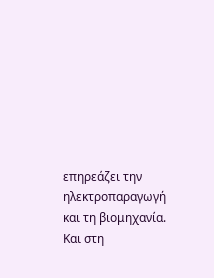επηρεάζει την ηλεκτροπαραγωγή και τη βιομηχανία.
Και στη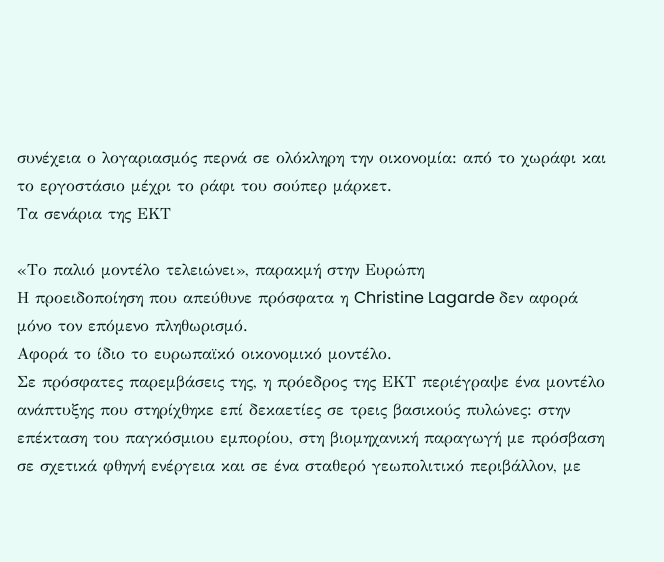συνέχεια ο λογαριασμός περνά σε ολόκληρη την οικονομία: από το χωράφι και το εργοστάσιο μέχρι το ράφι του σούπερ μάρκετ.
Τα σενάρια της ΕΚΤ

«Το παλιό μοντέλο τελειώνει», παρακμή στην Ευρώπη
Η προειδοποίηση που απεύθυνε πρόσφατα η Christine Lagarde δεν αφορά μόνο τον επόμενο πληθωρισμό.
Αφορά το ίδιο το ευρωπαϊκό οικονομικό μοντέλο.
Σε πρόσφατες παρεμβάσεις της, η πρόεδρος της ΕΚΤ περιέγραψε ένα μοντέλο ανάπτυξης που στηρίχθηκε επί δεκαετίες σε τρεις βασικούς πυλώνες: στην επέκταση του παγκόσμιου εμπορίου, στη βιομηχανική παραγωγή με πρόσβαση σε σχετικά φθηνή ενέργεια και σε ένα σταθερό γεωπολιτικό περιβάλλον, με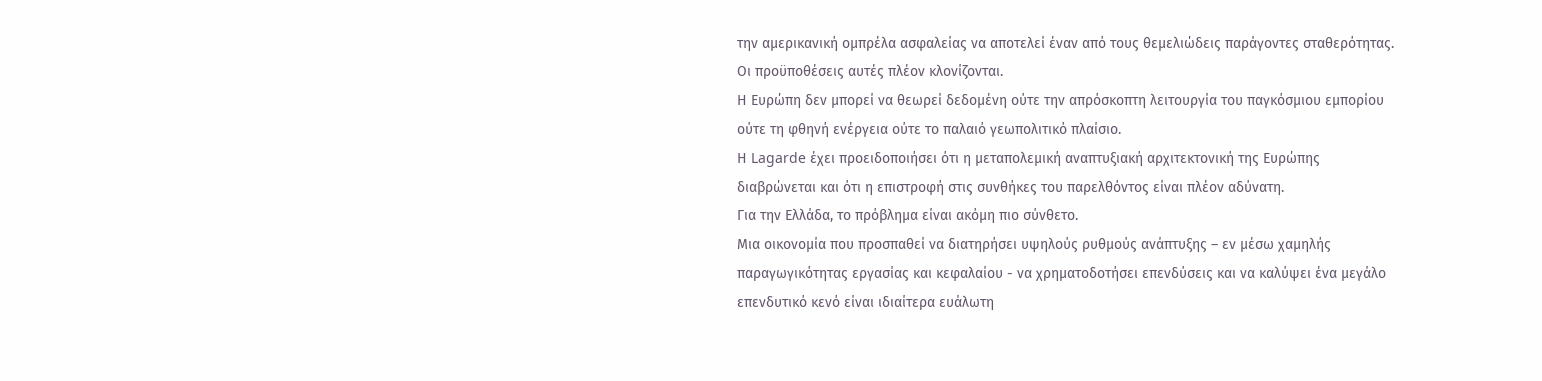την αμερικανική ομπρέλα ασφαλείας να αποτελεί έναν από τους θεμελιώδεις παράγοντες σταθερότητας.
Οι προϋποθέσεις αυτές πλέον κλονίζονται.
Η Ευρώπη δεν μπορεί να θεωρεί δεδομένη ούτε την απρόσκοπτη λειτουργία του παγκόσμιου εμπορίου ούτε τη φθηνή ενέργεια ούτε το παλαιό γεωπολιτικό πλαίσιο.
Η Lagarde έχει προειδοποιήσει ότι η μεταπολεμική αναπτυξιακή αρχιτεκτονική της Ευρώπης διαβρώνεται και ότι η επιστροφή στις συνθήκες του παρελθόντος είναι πλέον αδύνατη.
Για την Ελλάδα, το πρόβλημα είναι ακόμη πιο σύνθετο.
Μια οικονομία που προσπαθεί να διατηρήσει υψηλούς ρυθμούς ανάπτυξης – εν μέσω χαμηλής παραγωγικότητας εργασίας και κεφαλαίου - να χρηματοδοτήσει επενδύσεις και να καλύψει ένα μεγάλο επενδυτικό κενό είναι ιδιαίτερα ευάλωτη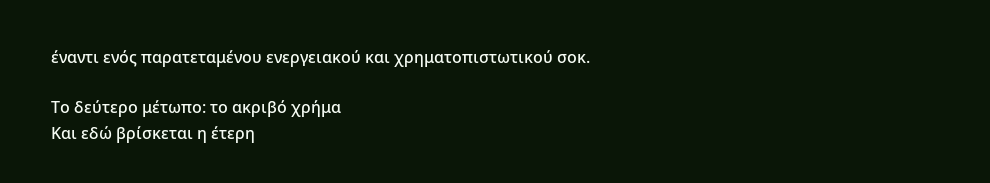έναντι ενός παρατεταμένου ενεργειακού και χρηματοπιστωτικού σοκ.

Το δεύτερο μέτωπο: το ακριβό χρήμα
Και εδώ βρίσκεται η έτερη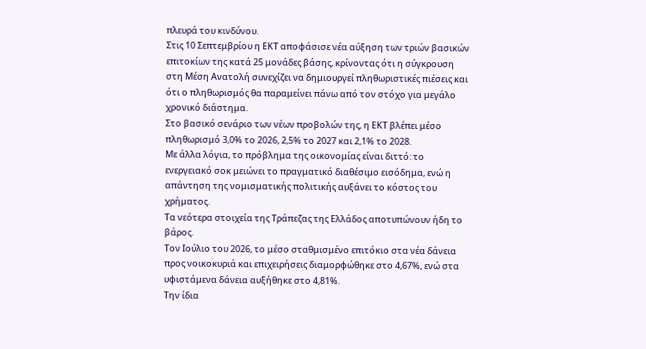πλευρά του κινδύνου.
Στις 10 Σεπτεμβρίου η ΕΚΤ αποφάσισε νέα αύξηση των τριών βασικών επιτοκίων της κατά 25 μονάδες βάσης, κρίνοντας ότι η σύγκρουση στη Μέση Ανατολή συνεχίζει να δημιουργεί πληθωριστικές πιέσεις και ότι ο πληθωρισμός θα παραμείνει πάνω από τον στόχο για μεγάλο χρονικό διάστημα.
Στο βασικό σενάριο των νέων προβολών της, η ΕΚΤ βλέπει μέσο πληθωρισμό 3,0% το 2026, 2,5% το 2027 και 2,1% το 2028.
Με άλλα λόγια, το πρόβλημα της οικονομίας είναι διττό: το ενεργειακό σοκ μειώνει το πραγματικό διαθέσιμο εισόδημα, ενώ η απάντηση της νομισματικής πολιτικής αυξάνει το κόστος του χρήματος.
Τα νεότερα στοιχεία της Τράπεζας της Ελλάδος αποτυπώνουν ήδη το βάρος.
Τον Ιούλιο του 2026, το μέσο σταθμισμένο επιτόκιο στα νέα δάνεια προς νοικοκυριά και επιχειρήσεις διαμορφώθηκε στο 4,67%, ενώ στα υφιστάμενα δάνεια αυξήθηκε στο 4,81%.
Την ίδια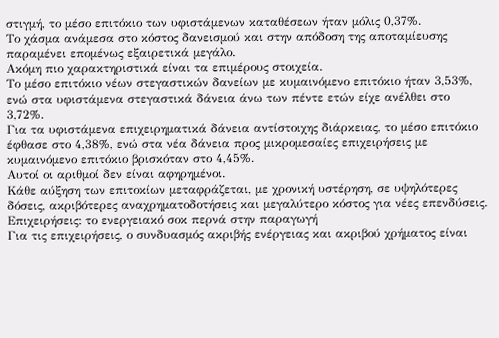στιγμή, το μέσο επιτόκιο των υφιστάμενων καταθέσεων ήταν μόλις 0,37%.
Το χάσμα ανάμεσα στο κόστος δανεισμού και στην απόδοση της αποταμίευσης παραμένει επομένως εξαιρετικά μεγάλο.
Ακόμη πιο χαρακτηριστικά είναι τα επιμέρους στοιχεία.
Το μέσο επιτόκιο νέων στεγαστικών δανείων με κυμαινόμενο επιτόκιο ήταν 3,53%, ενώ στα υφιστάμενα στεγαστικά δάνεια άνω των πέντε ετών είχε ανέλθει στο 3,72%.
Για τα υφιστάμενα επιχειρηματικά δάνεια αντίστοιχης διάρκειας, το μέσο επιτόκιο έφθασε στο 4,38%, ενώ στα νέα δάνεια προς μικρομεσαίες επιχειρήσεις με κυμαινόμενο επιτόκιο βρισκόταν στο 4,45%.
Αυτοί οι αριθμοί δεν είναι αφηρημένοι.
Κάθε αύξηση των επιτοκίων μεταφράζεται, με χρονική υστέρηση, σε υψηλότερες δόσεις, ακριβότερες αναχρηματοδοτήσεις και μεγαλύτερο κόστος για νέες επενδύσεις.
Επιχειρήσεις: το ενεργειακό σοκ περνά στην παραγωγή
Για τις επιχειρήσεις, ο συνδυασμός ακριβής ενέργειας και ακριβού χρήματος είναι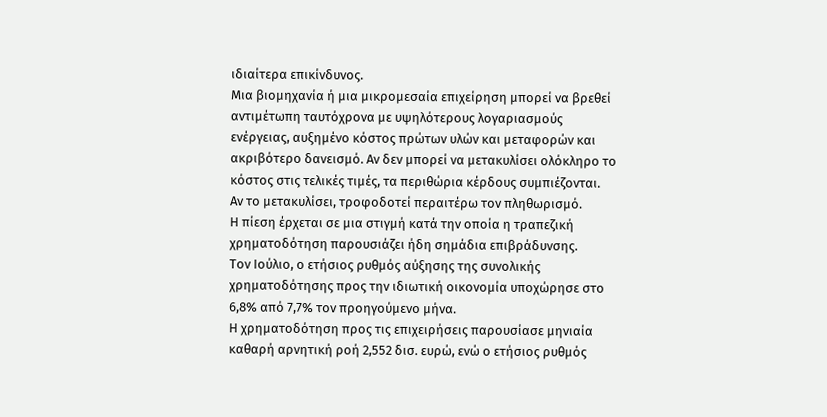ιδιαίτερα επικίνδυνος.
Μια βιομηχανία ή μια μικρομεσαία επιχείρηση μπορεί να βρεθεί αντιμέτωπη ταυτόχρονα με υψηλότερους λογαριασμούς ενέργειας, αυξημένο κόστος πρώτων υλών και μεταφορών και ακριβότερο δανεισμό. Αν δεν μπορεί να μετακυλίσει ολόκληρο το κόστος στις τελικές τιμές, τα περιθώρια κέρδους συμπιέζονται.
Αν το μετακυλίσει, τροφοδοτεί περαιτέρω τον πληθωρισμό.
Η πίεση έρχεται σε μια στιγμή κατά την οποία η τραπεζική χρηματοδότηση παρουσιάζει ήδη σημάδια επιβράδυνσης.
Τον Ιούλιο, ο ετήσιος ρυθμός αύξησης της συνολικής χρηματοδότησης προς την ιδιωτική οικονομία υποχώρησε στο 6,8% από 7,7% τον προηγούμενο μήνα.
Η χρηματοδότηση προς τις επιχειρήσεις παρουσίασε μηνιαία καθαρή αρνητική ροή 2,552 δισ. ευρώ, ενώ ο ετήσιος ρυθμός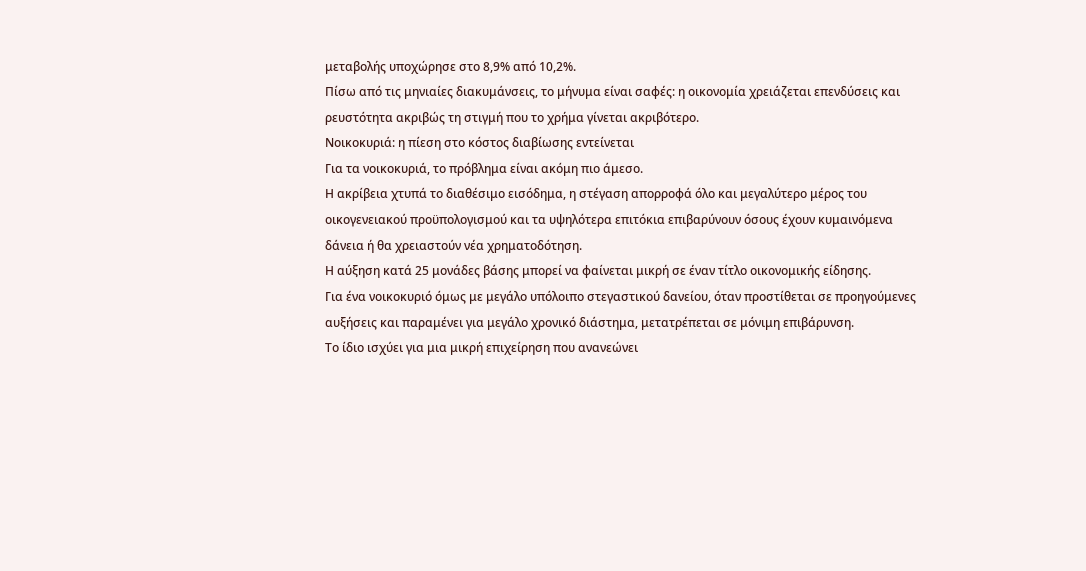μεταβολής υποχώρησε στο 8,9% από 10,2%.
Πίσω από τις μηνιαίες διακυμάνσεις, το μήνυμα είναι σαφές: η οικονομία χρειάζεται επενδύσεις και ρευστότητα ακριβώς τη στιγμή που το χρήμα γίνεται ακριβότερο.
Νοικοκυριά: η πίεση στο κόστος διαβίωσης εντείνεται
Για τα νοικοκυριά, το πρόβλημα είναι ακόμη πιο άμεσο.
Η ακρίβεια χτυπά το διαθέσιμο εισόδημα, η στέγαση απορροφά όλο και μεγαλύτερο μέρος του οικογενειακού προϋπολογισμού και τα υψηλότερα επιτόκια επιβαρύνουν όσους έχουν κυμαινόμενα δάνεια ή θα χρειαστούν νέα χρηματοδότηση.
Η αύξηση κατά 25 μονάδες βάσης μπορεί να φαίνεται μικρή σε έναν τίτλο οικονομικής είδησης.
Για ένα νοικοκυριό όμως με μεγάλο υπόλοιπο στεγαστικού δανείου, όταν προστίθεται σε προηγούμενες αυξήσεις και παραμένει για μεγάλο χρονικό διάστημα, μετατρέπεται σε μόνιμη επιβάρυνση.
Το ίδιο ισχύει για μια μικρή επιχείρηση που ανανεώνει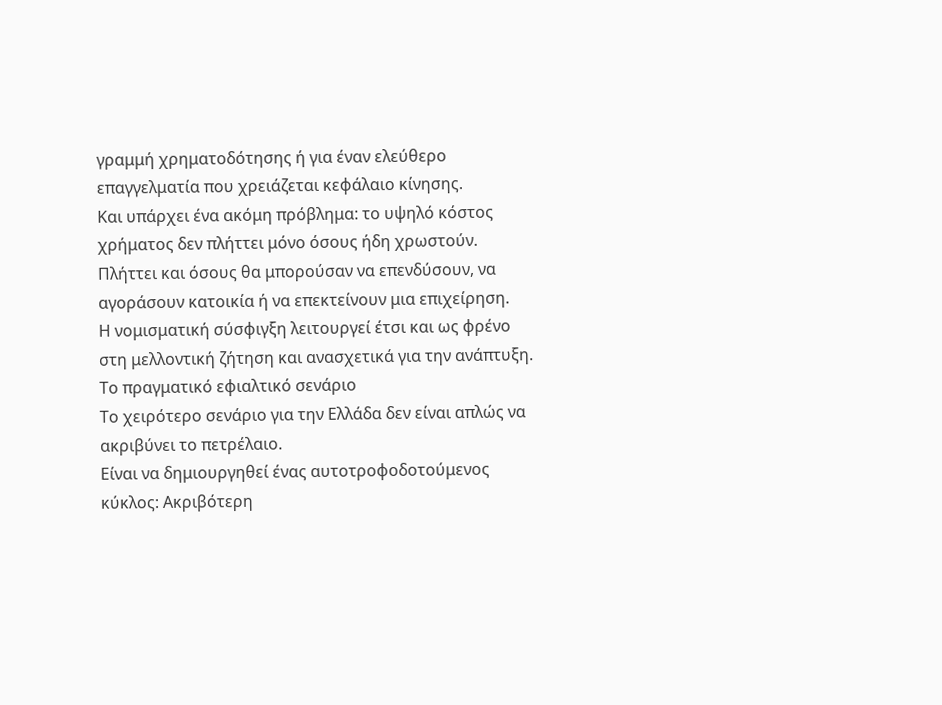γραμμή χρηματοδότησης ή για έναν ελεύθερο επαγγελματία που χρειάζεται κεφάλαιο κίνησης.
Και υπάρχει ένα ακόμη πρόβλημα: το υψηλό κόστος χρήματος δεν πλήττει μόνο όσους ήδη χρωστούν.
Πλήττει και όσους θα μπορούσαν να επενδύσουν, να αγοράσουν κατοικία ή να επεκτείνουν μια επιχείρηση.
Η νομισματική σύσφιγξη λειτουργεί έτσι και ως φρένο στη μελλοντική ζήτηση και ανασχετικά για την ανάπτυξη.
Το πραγματικό εφιαλτικό σενάριο
Το χειρότερο σενάριο για την Ελλάδα δεν είναι απλώς να ακριβύνει το πετρέλαιο.
Είναι να δημιουργηθεί ένας αυτοτροφοδοτούμενος κύκλος: Ακριβότερη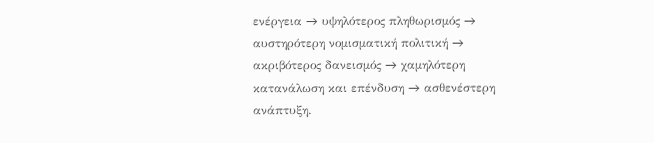ενέργεια → υψηλότερος πληθωρισμός → αυστηρότερη νομισματική πολιτική → ακριβότερος δανεισμός → χαμηλότερη κατανάλωση και επένδυση → ασθενέστερη ανάπτυξη.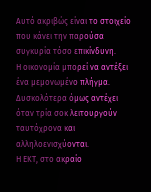Αυτό ακριβώς είναι το στοιχείο που κάνει την παρούσα συγκυρία τόσο επικίνδυνη.
Η οικονομία μπορεί να αντέξει ένα μεμονωμένο πλήγμα.
Δυσκολότερα όμως αντέχει όταν τρία σοκ λειτουργούν ταυτόχρονα και αλληλοενισχύονται.
Η ΕΚΤ, στο ακραίο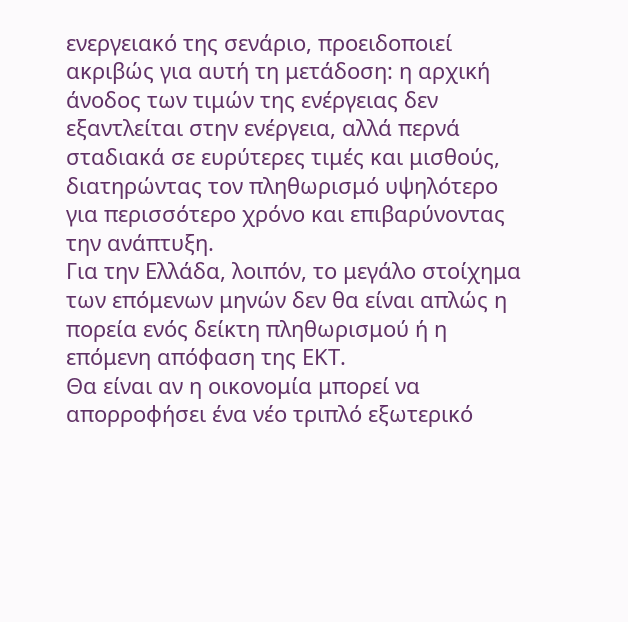ενεργειακό της σενάριο, προειδοποιεί ακριβώς για αυτή τη μετάδοση: η αρχική άνοδος των τιμών της ενέργειας δεν εξαντλείται στην ενέργεια, αλλά περνά σταδιακά σε ευρύτερες τιμές και μισθούς, διατηρώντας τον πληθωρισμό υψηλότερο για περισσότερο χρόνο και επιβαρύνοντας την ανάπτυξη.
Για την Ελλάδα, λοιπόν, το μεγάλο στοίχημα των επόμενων μηνών δεν θα είναι απλώς η πορεία ενός δείκτη πληθωρισμού ή η επόμενη απόφαση της ΕΚΤ.
Θα είναι αν η οικονομία μπορεί να απορροφήσει ένα νέο τριπλό εξωτερικό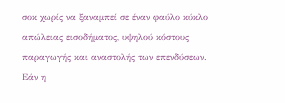σοκ χωρίς να ξαναμπεί σε έναν φαύλο κύκλο απώλειας εισοδήματος, υψηλού κόστους παραγωγής και αναστολής των επενδύσεων.
Εάν η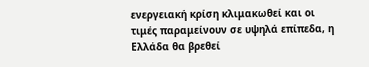ενεργειακή κρίση κλιμακωθεί και οι τιμές παραμείνουν σε υψηλά επίπεδα, η Ελλάδα θα βρεθεί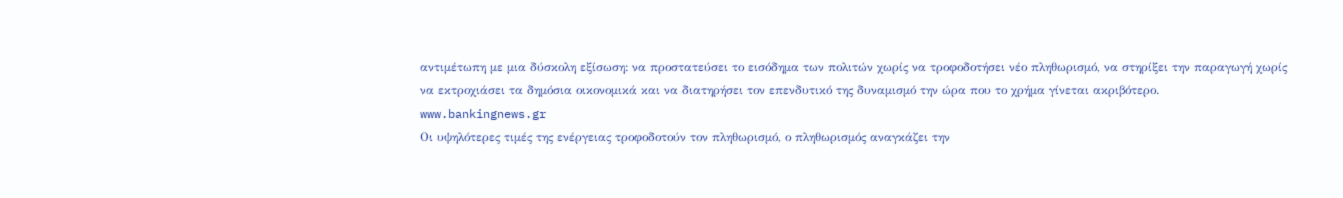αντιμέτωπη με μια δύσκολη εξίσωση: να προστατεύσει το εισόδημα των πολιτών χωρίς να τροφοδοτήσει νέο πληθωρισμό, να στηρίξει την παραγωγή χωρίς να εκτροχιάσει τα δημόσια οικονομικά και να διατηρήσει τον επενδυτικό της δυναμισμό την ώρα που το χρήμα γίνεται ακριβότερο.
www.bankingnews.gr
Οι υψηλότερες τιμές της ενέργειας τροφοδοτούν τον πληθωρισμό, ο πληθωρισμός αναγκάζει την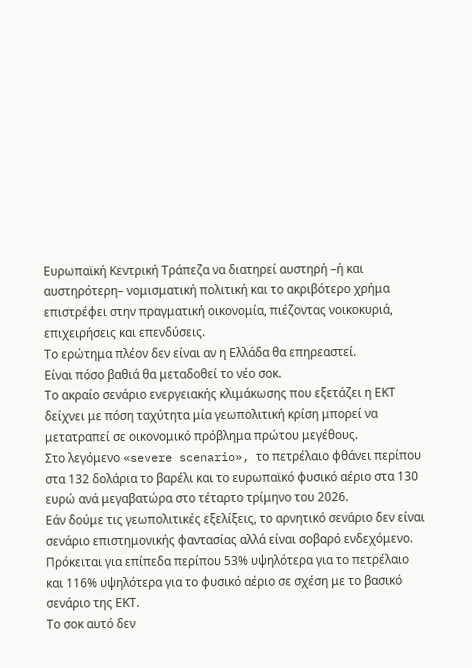Ευρωπαϊκή Κεντρική Τράπεζα να διατηρεί αυστηρή –ή και αυστηρότερη– νομισματική πολιτική και το ακριβότερο χρήμα επιστρέφει στην πραγματική οικονομία, πιέζοντας νοικοκυριά, επιχειρήσεις και επενδύσεις.
Το ερώτημα πλέον δεν είναι αν η Ελλάδα θα επηρεαστεί.
Είναι πόσο βαθιά θα μεταδοθεί το νέο σοκ.
Το ακραίο σενάριο ενεργειακής κλιμάκωσης που εξετάζει η ΕΚΤ δείχνει με πόση ταχύτητα μία γεωπολιτική κρίση μπορεί να μετατραπεί σε οικονομικό πρόβλημα πρώτου μεγέθους.
Στο λεγόμενο «severe scenario», το πετρέλαιο φθάνει περίπου στα 132 δολάρια το βαρέλι και το ευρωπαϊκό φυσικό αέριο στα 130 ευρώ ανά μεγαβατώρα στο τέταρτο τρίμηνο του 2026.
Εάν δούμε τις γεωπολιτικές εξελίξεις, το αρνητικό σενάριο δεν είναι σενάριο επιστημονικής φαντασίας αλλά είναι σοβαρό ενδεχόμενο.
Πρόκειται για επίπεδα περίπου 53% υψηλότερα για το πετρέλαιο και 116% υψηλότερα για το φυσικό αέριο σε σχέση με το βασικό σενάριο της ΕΚΤ.
Το σοκ αυτό δεν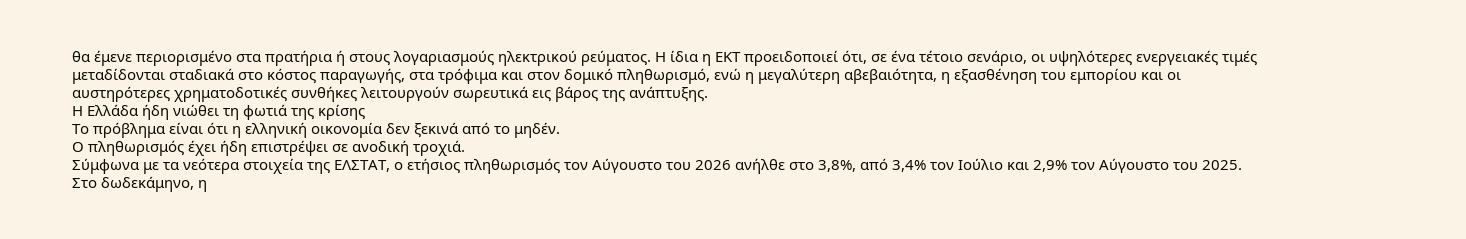θα έμενε περιορισμένο στα πρατήρια ή στους λογαριασμούς ηλεκτρικού ρεύματος. Η ίδια η ΕΚΤ προειδοποιεί ότι, σε ένα τέτοιο σενάριο, οι υψηλότερες ενεργειακές τιμές μεταδίδονται σταδιακά στο κόστος παραγωγής, στα τρόφιμα και στον δομικό πληθωρισμό, ενώ η μεγαλύτερη αβεβαιότητα, η εξασθένηση του εμπορίου και οι αυστηρότερες χρηματοδοτικές συνθήκες λειτουργούν σωρευτικά εις βάρος της ανάπτυξης.
Η Ελλάδα ήδη νιώθει τη φωτιά της κρίσης
Το πρόβλημα είναι ότι η ελληνική οικονομία δεν ξεκινά από το μηδέν.
Ο πληθωρισμός έχει ήδη επιστρέψει σε ανοδική τροχιά.
Σύμφωνα με τα νεότερα στοιχεία της ΕΛΣΤΑΤ, ο ετήσιος πληθωρισμός τον Αύγουστο του 2026 ανήλθε στο 3,8%, από 3,4% τον Ιούλιο και 2,9% τον Αύγουστο του 2025.
Στο δωδεκάμηνο, η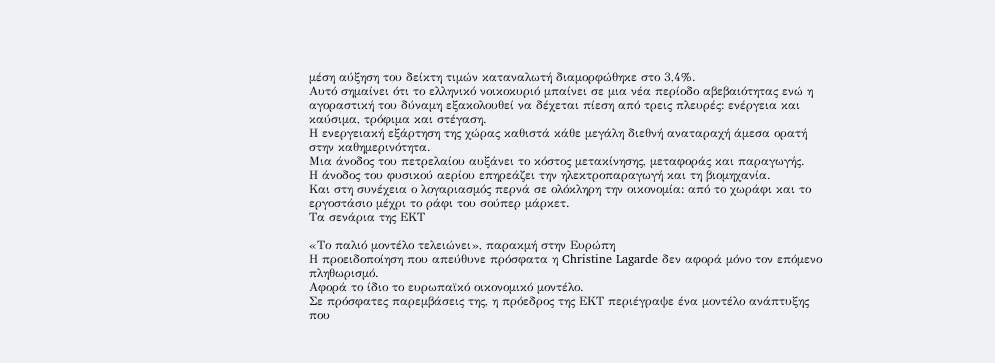μέση αύξηση του δείκτη τιμών καταναλωτή διαμορφώθηκε στο 3,4%.
Αυτό σημαίνει ότι το ελληνικό νοικοκυριό μπαίνει σε μια νέα περίοδο αβεβαιότητας ενώ η αγοραστική του δύναμη εξακολουθεί να δέχεται πίεση από τρεις πλευρές: ενέργεια και καύσιμα, τρόφιμα και στέγαση.
Η ενεργειακή εξάρτηση της χώρας καθιστά κάθε μεγάλη διεθνή αναταραχή άμεσα ορατή στην καθημερινότητα.
Μια άνοδος του πετρελαίου αυξάνει το κόστος μετακίνησης, μεταφοράς και παραγωγής.
Η άνοδος του φυσικού αερίου επηρεάζει την ηλεκτροπαραγωγή και τη βιομηχανία.
Και στη συνέχεια ο λογαριασμός περνά σε ολόκληρη την οικονομία: από το χωράφι και το εργοστάσιο μέχρι το ράφι του σούπερ μάρκετ.
Τα σενάρια της ΕΚΤ

«Το παλιό μοντέλο τελειώνει», παρακμή στην Ευρώπη
Η προειδοποίηση που απεύθυνε πρόσφατα η Christine Lagarde δεν αφορά μόνο τον επόμενο πληθωρισμό.
Αφορά το ίδιο το ευρωπαϊκό οικονομικό μοντέλο.
Σε πρόσφατες παρεμβάσεις της, η πρόεδρος της ΕΚΤ περιέγραψε ένα μοντέλο ανάπτυξης που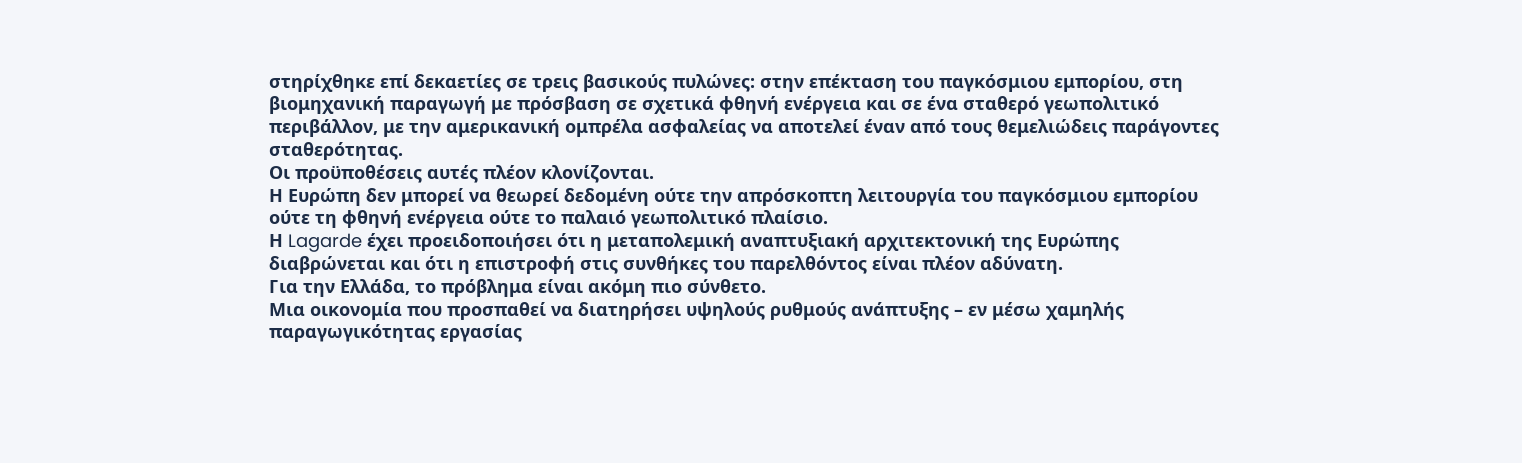στηρίχθηκε επί δεκαετίες σε τρεις βασικούς πυλώνες: στην επέκταση του παγκόσμιου εμπορίου, στη βιομηχανική παραγωγή με πρόσβαση σε σχετικά φθηνή ενέργεια και σε ένα σταθερό γεωπολιτικό περιβάλλον, με την αμερικανική ομπρέλα ασφαλείας να αποτελεί έναν από τους θεμελιώδεις παράγοντες σταθερότητας.
Οι προϋποθέσεις αυτές πλέον κλονίζονται.
Η Ευρώπη δεν μπορεί να θεωρεί δεδομένη ούτε την απρόσκοπτη λειτουργία του παγκόσμιου εμπορίου ούτε τη φθηνή ενέργεια ούτε το παλαιό γεωπολιτικό πλαίσιο.
Η Lagarde έχει προειδοποιήσει ότι η μεταπολεμική αναπτυξιακή αρχιτεκτονική της Ευρώπης διαβρώνεται και ότι η επιστροφή στις συνθήκες του παρελθόντος είναι πλέον αδύνατη.
Για την Ελλάδα, το πρόβλημα είναι ακόμη πιο σύνθετο.
Μια οικονομία που προσπαθεί να διατηρήσει υψηλούς ρυθμούς ανάπτυξης – εν μέσω χαμηλής παραγωγικότητας εργασίας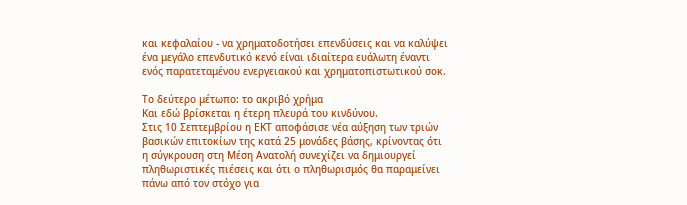και κεφαλαίου - να χρηματοδοτήσει επενδύσεις και να καλύψει ένα μεγάλο επενδυτικό κενό είναι ιδιαίτερα ευάλωτη έναντι ενός παρατεταμένου ενεργειακού και χρηματοπιστωτικού σοκ.

Το δεύτερο μέτωπο: το ακριβό χρήμα
Και εδώ βρίσκεται η έτερη πλευρά του κινδύνου.
Στις 10 Σεπτεμβρίου η ΕΚΤ αποφάσισε νέα αύξηση των τριών βασικών επιτοκίων της κατά 25 μονάδες βάσης, κρίνοντας ότι η σύγκρουση στη Μέση Ανατολή συνεχίζει να δημιουργεί πληθωριστικές πιέσεις και ότι ο πληθωρισμός θα παραμείνει πάνω από τον στόχο για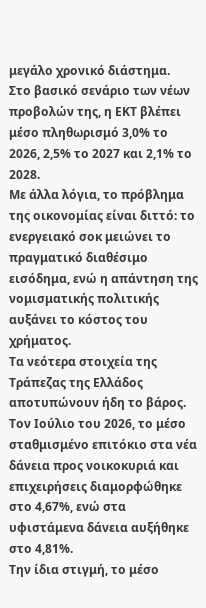μεγάλο χρονικό διάστημα.
Στο βασικό σενάριο των νέων προβολών της, η ΕΚΤ βλέπει μέσο πληθωρισμό 3,0% το 2026, 2,5% το 2027 και 2,1% το 2028.
Με άλλα λόγια, το πρόβλημα της οικονομίας είναι διττό: το ενεργειακό σοκ μειώνει το πραγματικό διαθέσιμο εισόδημα, ενώ η απάντηση της νομισματικής πολιτικής αυξάνει το κόστος του χρήματος.
Τα νεότερα στοιχεία της Τράπεζας της Ελλάδος αποτυπώνουν ήδη το βάρος.
Τον Ιούλιο του 2026, το μέσο σταθμισμένο επιτόκιο στα νέα δάνεια προς νοικοκυριά και επιχειρήσεις διαμορφώθηκε στο 4,67%, ενώ στα υφιστάμενα δάνεια αυξήθηκε στο 4,81%.
Την ίδια στιγμή, το μέσο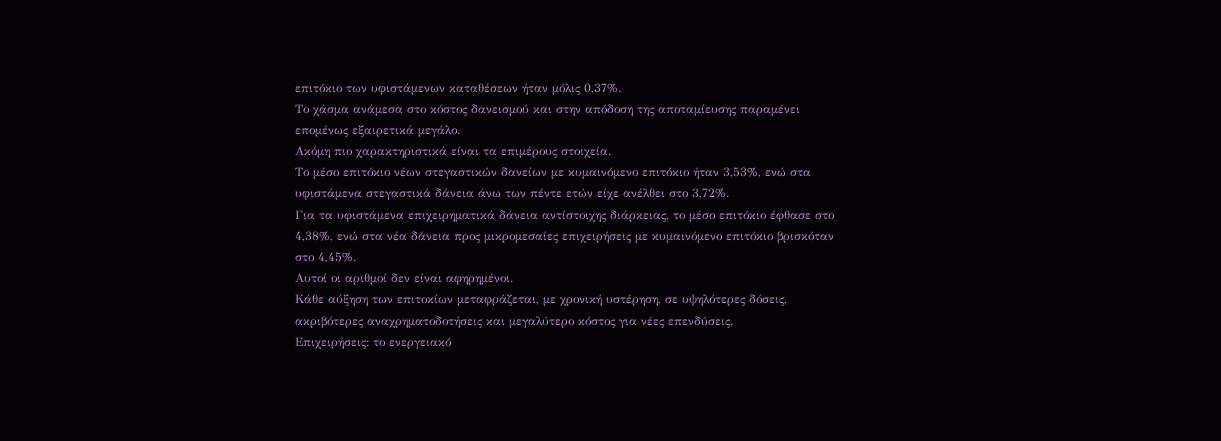επιτόκιο των υφιστάμενων καταθέσεων ήταν μόλις 0,37%.
Το χάσμα ανάμεσα στο κόστος δανεισμού και στην απόδοση της αποταμίευσης παραμένει επομένως εξαιρετικά μεγάλο.
Ακόμη πιο χαρακτηριστικά είναι τα επιμέρους στοιχεία.
Το μέσο επιτόκιο νέων στεγαστικών δανείων με κυμαινόμενο επιτόκιο ήταν 3,53%, ενώ στα υφιστάμενα στεγαστικά δάνεια άνω των πέντε ετών είχε ανέλθει στο 3,72%.
Για τα υφιστάμενα επιχειρηματικά δάνεια αντίστοιχης διάρκειας, το μέσο επιτόκιο έφθασε στο 4,38%, ενώ στα νέα δάνεια προς μικρομεσαίες επιχειρήσεις με κυμαινόμενο επιτόκιο βρισκόταν στο 4,45%.
Αυτοί οι αριθμοί δεν είναι αφηρημένοι.
Κάθε αύξηση των επιτοκίων μεταφράζεται, με χρονική υστέρηση, σε υψηλότερες δόσεις, ακριβότερες αναχρηματοδοτήσεις και μεγαλύτερο κόστος για νέες επενδύσεις.
Επιχειρήσεις: το ενεργειακό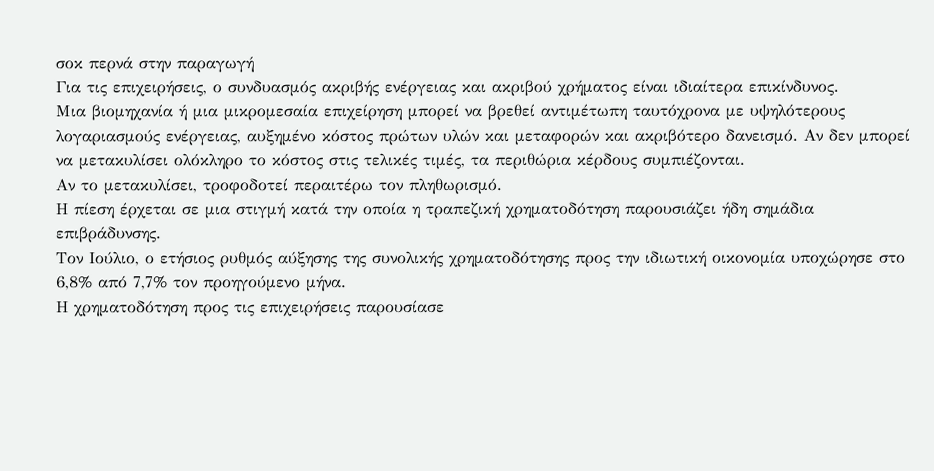σοκ περνά στην παραγωγή
Για τις επιχειρήσεις, ο συνδυασμός ακριβής ενέργειας και ακριβού χρήματος είναι ιδιαίτερα επικίνδυνος.
Μια βιομηχανία ή μια μικρομεσαία επιχείρηση μπορεί να βρεθεί αντιμέτωπη ταυτόχρονα με υψηλότερους λογαριασμούς ενέργειας, αυξημένο κόστος πρώτων υλών και μεταφορών και ακριβότερο δανεισμό. Αν δεν μπορεί να μετακυλίσει ολόκληρο το κόστος στις τελικές τιμές, τα περιθώρια κέρδους συμπιέζονται.
Αν το μετακυλίσει, τροφοδοτεί περαιτέρω τον πληθωρισμό.
Η πίεση έρχεται σε μια στιγμή κατά την οποία η τραπεζική χρηματοδότηση παρουσιάζει ήδη σημάδια επιβράδυνσης.
Τον Ιούλιο, ο ετήσιος ρυθμός αύξησης της συνολικής χρηματοδότησης προς την ιδιωτική οικονομία υποχώρησε στο 6,8% από 7,7% τον προηγούμενο μήνα.
Η χρηματοδότηση προς τις επιχειρήσεις παρουσίασε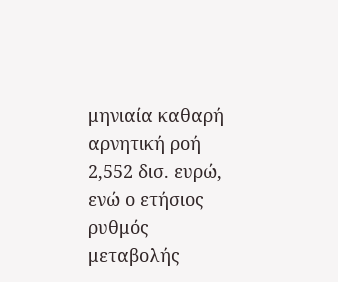μηνιαία καθαρή αρνητική ροή 2,552 δισ. ευρώ, ενώ ο ετήσιος ρυθμός μεταβολής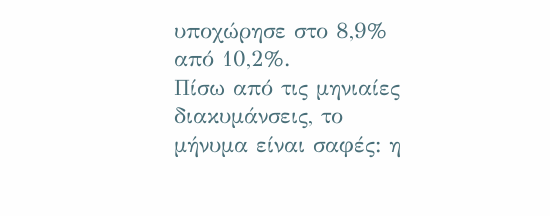υποχώρησε στο 8,9% από 10,2%.
Πίσω από τις μηνιαίες διακυμάνσεις, το μήνυμα είναι σαφές: η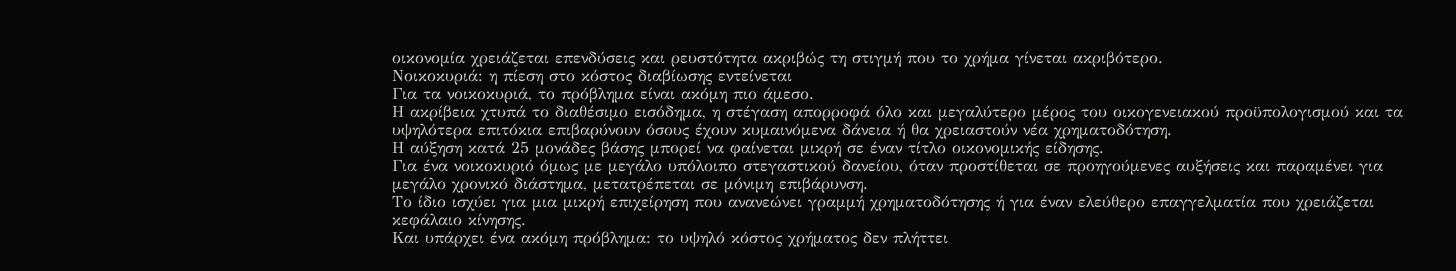οικονομία χρειάζεται επενδύσεις και ρευστότητα ακριβώς τη στιγμή που το χρήμα γίνεται ακριβότερο.
Νοικοκυριά: η πίεση στο κόστος διαβίωσης εντείνεται
Για τα νοικοκυριά, το πρόβλημα είναι ακόμη πιο άμεσο.
Η ακρίβεια χτυπά το διαθέσιμο εισόδημα, η στέγαση απορροφά όλο και μεγαλύτερο μέρος του οικογενειακού προϋπολογισμού και τα υψηλότερα επιτόκια επιβαρύνουν όσους έχουν κυμαινόμενα δάνεια ή θα χρειαστούν νέα χρηματοδότηση.
Η αύξηση κατά 25 μονάδες βάσης μπορεί να φαίνεται μικρή σε έναν τίτλο οικονομικής είδησης.
Για ένα νοικοκυριό όμως με μεγάλο υπόλοιπο στεγαστικού δανείου, όταν προστίθεται σε προηγούμενες αυξήσεις και παραμένει για μεγάλο χρονικό διάστημα, μετατρέπεται σε μόνιμη επιβάρυνση.
Το ίδιο ισχύει για μια μικρή επιχείρηση που ανανεώνει γραμμή χρηματοδότησης ή για έναν ελεύθερο επαγγελματία που χρειάζεται κεφάλαιο κίνησης.
Και υπάρχει ένα ακόμη πρόβλημα: το υψηλό κόστος χρήματος δεν πλήττει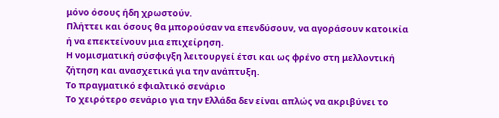μόνο όσους ήδη χρωστούν.
Πλήττει και όσους θα μπορούσαν να επενδύσουν, να αγοράσουν κατοικία ή να επεκτείνουν μια επιχείρηση.
Η νομισματική σύσφιγξη λειτουργεί έτσι και ως φρένο στη μελλοντική ζήτηση και ανασχετικά για την ανάπτυξη.
Το πραγματικό εφιαλτικό σενάριο
Το χειρότερο σενάριο για την Ελλάδα δεν είναι απλώς να ακριβύνει το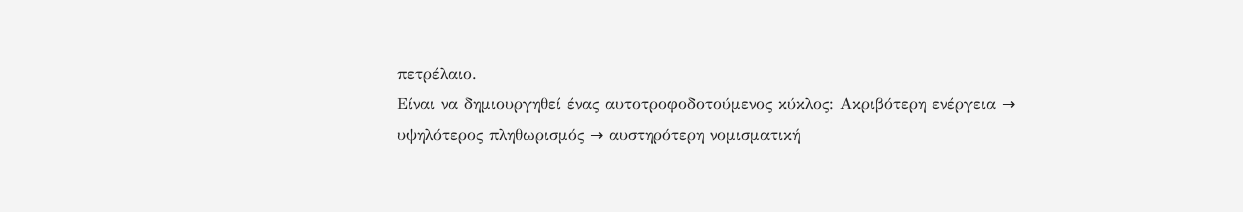πετρέλαιο.
Είναι να δημιουργηθεί ένας αυτοτροφοδοτούμενος κύκλος: Ακριβότερη ενέργεια → υψηλότερος πληθωρισμός → αυστηρότερη νομισματική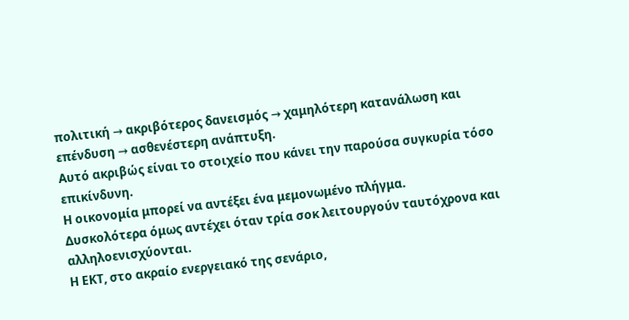πολιτική → ακριβότερος δανεισμός → χαμηλότερη κατανάλωση και επένδυση → ασθενέστερη ανάπτυξη.
Αυτό ακριβώς είναι το στοιχείο που κάνει την παρούσα συγκυρία τόσο επικίνδυνη.
Η οικονομία μπορεί να αντέξει ένα μεμονωμένο πλήγμα.
Δυσκολότερα όμως αντέχει όταν τρία σοκ λειτουργούν ταυτόχρονα και αλληλοενισχύονται.
Η ΕΚΤ, στο ακραίο ενεργειακό της σενάριο,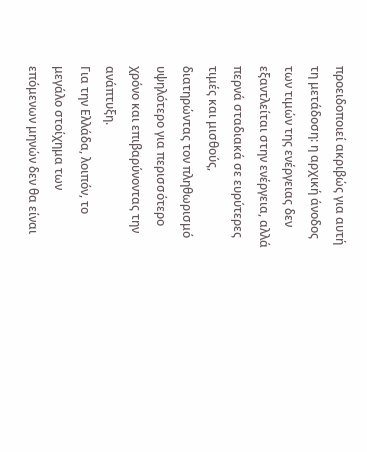προειδοποιεί ακριβώς για αυτή τη μετάδοση: η αρχική άνοδος των τιμών της ενέργειας δεν εξαντλείται στην ενέργεια, αλλά περνά σταδιακά σε ευρύτερες τιμές και μισθούς, διατηρώντας τον πληθωρισμό υψηλότερο για περισσότερο χρόνο και επιβαρύνοντας την ανάπτυξη.
Για την Ελλάδα, λοιπόν, το μεγάλο στοίχημα των επόμενων μηνών δεν θα είναι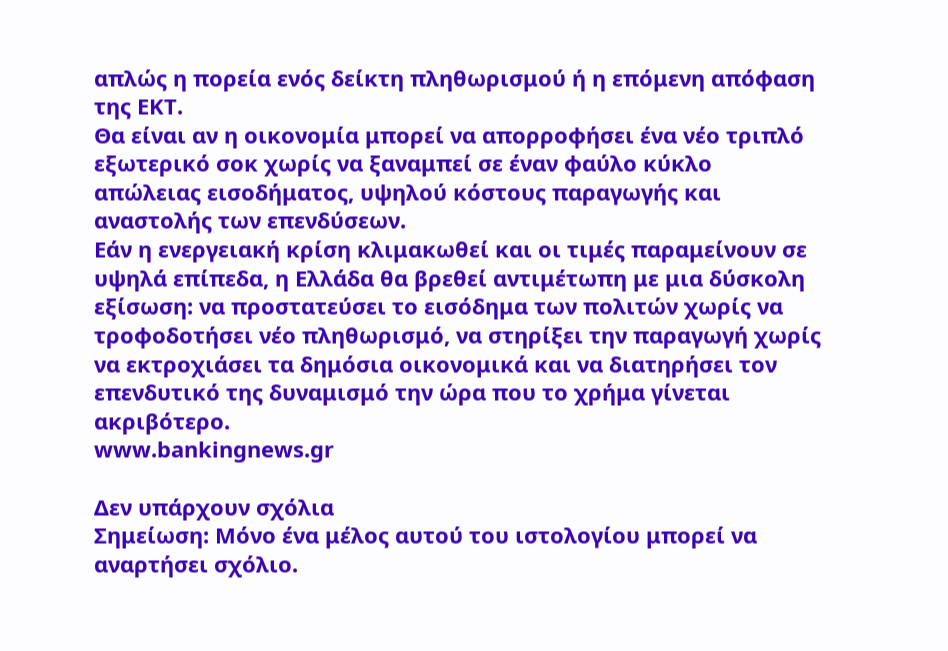απλώς η πορεία ενός δείκτη πληθωρισμού ή η επόμενη απόφαση της ΕΚΤ.
Θα είναι αν η οικονομία μπορεί να απορροφήσει ένα νέο τριπλό εξωτερικό σοκ χωρίς να ξαναμπεί σε έναν φαύλο κύκλο απώλειας εισοδήματος, υψηλού κόστους παραγωγής και αναστολής των επενδύσεων.
Εάν η ενεργειακή κρίση κλιμακωθεί και οι τιμές παραμείνουν σε υψηλά επίπεδα, η Ελλάδα θα βρεθεί αντιμέτωπη με μια δύσκολη εξίσωση: να προστατεύσει το εισόδημα των πολιτών χωρίς να τροφοδοτήσει νέο πληθωρισμό, να στηρίξει την παραγωγή χωρίς να εκτροχιάσει τα δημόσια οικονομικά και να διατηρήσει τον επενδυτικό της δυναμισμό την ώρα που το χρήμα γίνεται ακριβότερο.
www.bankingnews.gr

Δεν υπάρχουν σχόλια
Σημείωση: Μόνο ένα μέλος αυτού του ιστολογίου μπορεί να αναρτήσει σχόλιο.